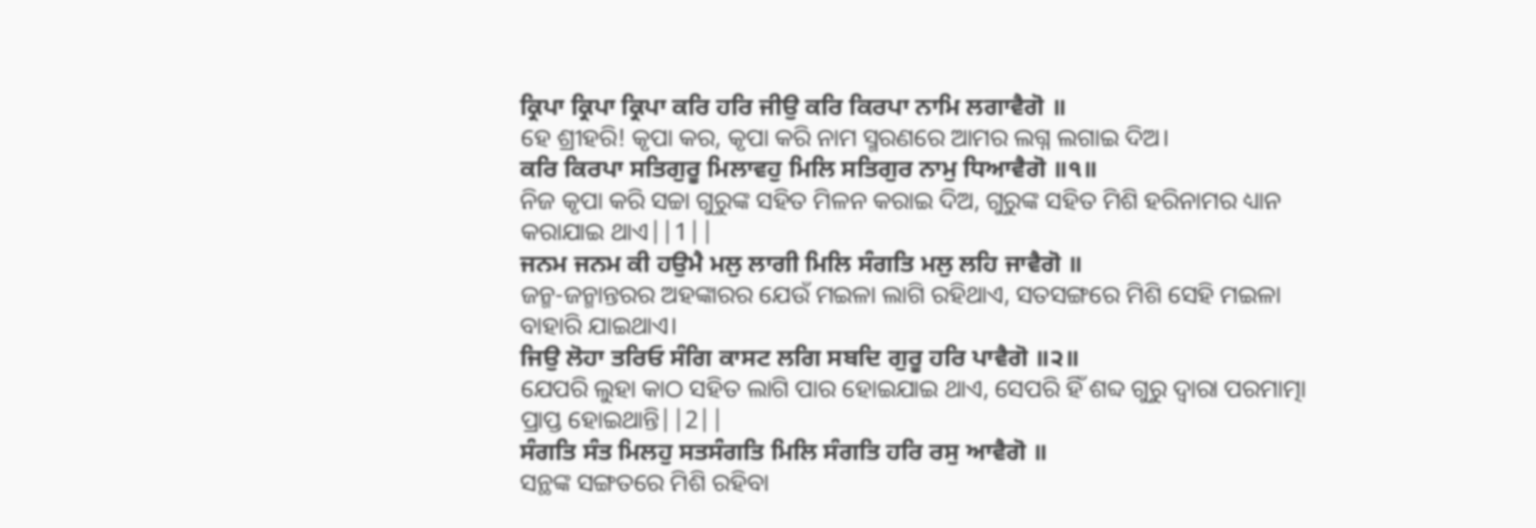ਕ੍ਰਿਪਾ ਕ੍ਰਿਪਾ ਕ੍ਰਿਪਾ ਕਰਿ ਹਰਿ ਜੀਉ ਕਰਿ ਕਿਰਪਾ ਨਾਮਿ ਲਗਾਵੈਗੋ ॥
ହେ ଶ୍ରୀହରି! କୃପା କର, କୃପା କରି ନାମ ସ୍ମରଣରେ ଆମର ଲଗ୍ନ ଲଗାଇ ଦିଅ।
ਕਰਿ ਕਿਰਪਾ ਸਤਿਗੁਰੂ ਮਿਲਾਵਹੁ ਮਿਲਿ ਸਤਿਗੁਰ ਨਾਮੁ ਧਿਆਵੈਗੋ ॥੧॥
ନିଜ କୃପା କରି ସଚ୍ଚା ଗୁରୁଙ୍କ ସହିତ ମିଳନ କରାଇ ଦିଅ, ଗୁରୁଙ୍କ ସହିତ ମିଶି ହରିନାମର ଧ୍ୟାନ କରାଯାଇ ଥାଏ||1||
ਜਨਮ ਜਨਮ ਕੀ ਹਉਮੈ ਮਲੁ ਲਾਗੀ ਮਿਲਿ ਸੰਗਤਿ ਮਲੁ ਲਹਿ ਜਾਵੈਗੋ ॥
ଜନ୍ମ-ଜନ୍ମାନ୍ତରର ଅହଙ୍କାରର ଯେଉଁ ମଇଳା ଲାଗି ରହିଥାଏ, ସତସଙ୍ଗରେ ମିଶି ସେହି ମଇଳା ବାହାରି ଯାଇଥାଏ।
ਜਿਉ ਲੋਹਾ ਤਰਿਓ ਸੰਗਿ ਕਾਸਟ ਲਗਿ ਸਬਦਿ ਗੁਰੂ ਹਰਿ ਪਾਵੈਗੋ ॥੨॥
ଯେପରି ଲୁହା କାଠ ସହିତ ଲାଗି ପାର ହୋଇଯାଇ ଥାଏ, ସେପରି ହିଁ ଶବ୍ଦ ଗୁରୁ ଦ୍ଵାରା ପରମାତ୍ମା ପ୍ରାପ୍ତ ହୋଇଥାନ୍ତି||2||
ਸੰਗਤਿ ਸੰਤ ਮਿਲਹੁ ਸਤਸੰਗਤਿ ਮਿਲਿ ਸੰਗਤਿ ਹਰਿ ਰਸੁ ਆਵੈਗੋ ॥
ସନ୍ଥଙ୍କ ସଙ୍ଗତରେ ମିଶି ରହିବା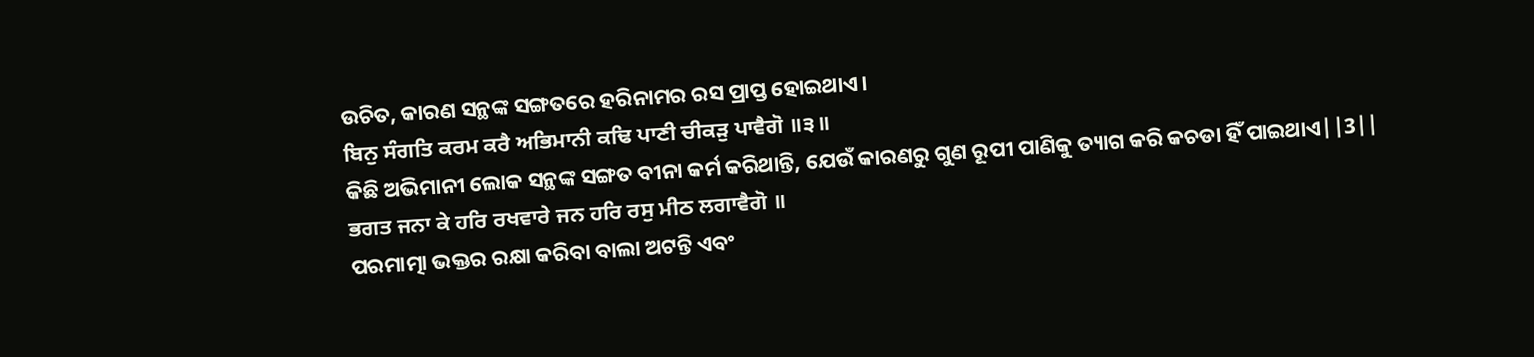ଉଚିତ, କାରଣ ସନ୍ଥଙ୍କ ସଙ୍ଗତରେ ହରିନାମର ରସ ପ୍ରାପ୍ତ ହୋଇଥାଏ।
ਬਿਨੁ ਸੰਗਤਿ ਕਰਮ ਕਰੈ ਅਭਿਮਾਨੀ ਕਢਿ ਪਾਣੀ ਚੀਕੜੁ ਪਾਵੈਗੋ ॥੩॥
କିଛି ଅଭିମାନୀ ଲୋକ ସନ୍ଥଙ୍କ ସଙ୍ଗତ ବୀନା କର୍ମ କରିଥାନ୍ତି, ଯେଉଁ କାରଣରୁ ଗୁଣ ରୂପୀ ପାଣିକୁ ତ୍ୟାଗ କରି କଚଡା ହିଁ ପାଇଥାଏ||3||
ਭਗਤ ਜਨਾ ਕੇ ਹਰਿ ਰਖਵਾਰੇ ਜਨ ਹਰਿ ਰਸੁ ਮੀਠ ਲਗਾਵੈਗੋ ॥
ପରମାତ୍ମା ଭକ୍ତର ରକ୍ଷା କରିବା ବାଲା ଅଟନ୍ତି ଏବଂ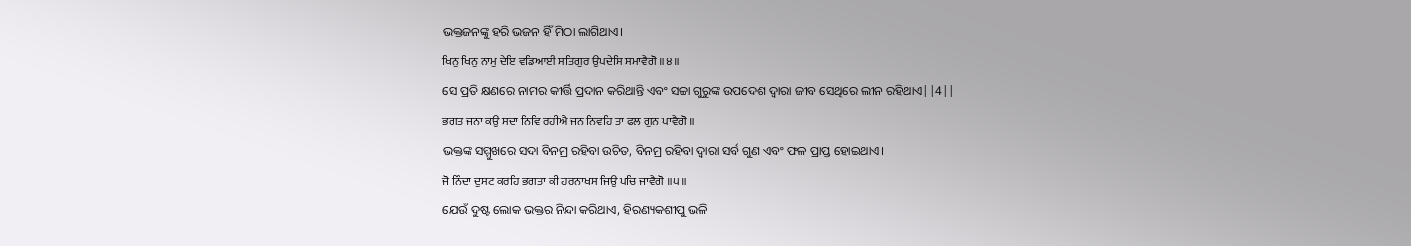ଭକ୍ତଜନଙ୍କୁ ହରି ଭଜନ ହିଁ ମିଠା ଲାଗିଥାଏ।
ਖਿਨੁ ਖਿਨੁ ਨਾਮੁ ਦੇਇ ਵਡਿਆਈ ਸਤਿਗੁਰ ਉਪਦੇਸਿ ਸਮਾਵੈਗੋ ॥੪॥
ସେ ପ୍ରତି କ୍ଷଣରେ ନାମର କୀର୍ତ୍ତି ପ୍ରଦାନ କରିଥାନ୍ତି ଏବଂ ସଚ୍ଚା ଗୁରୁଙ୍କ ଉପଦେଶ ଦ୍ଵାରା ଜୀବ ସେଥିରେ ଲୀନ ରହିଥାଏ||4||
ਭਗਤ ਜਨਾ ਕਉ ਸਦਾ ਨਿਵਿ ਰਹੀਐ ਜਨ ਨਿਵਹਿ ਤਾ ਫਲ ਗੁਨ ਪਾਵੈਗੋ ॥
ଭକ୍ତଙ୍କ ସମ୍ମୁଖରେ ସଦା ବିନମ୍ର ରହିବା ଉଚିତ, ବିନମ୍ର ରହିବା ଦ୍ଵାରା ସର୍ବ ଗୁଣ ଏବଂ ଫଳ ପ୍ରାପ୍ତ ହୋଇଥାଏ।
ਜੋ ਨਿੰਦਾ ਦੁਸਟ ਕਰਹਿ ਭਗਤਾ ਕੀ ਹਰਨਾਖਸ ਜਿਉ ਪਚਿ ਜਾਵੈਗੋ ॥੫॥
ଯେଉଁ ଦୁଷ୍ଟ ଲୋକ ଭକ୍ତର ନିନ୍ଦା କରିଥାଏ, ହିରଣ୍ୟକଶୀପୁ ଭଳି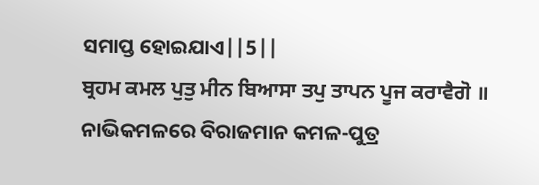ସମାପ୍ତ ହୋଇଯାଏ||5||
ਬ੍ਰਹਮ ਕਮਲ ਪੁਤੁ ਮੀਨ ਬਿਆਸਾ ਤਪੁ ਤਾਪਨ ਪੂਜ ਕਰਾਵੈਗੋ ॥
ନାଭିକମଳରେ ବିରାଜମାନ କମଳ-ପୁତ୍ର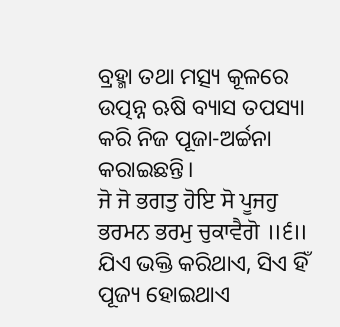ବ୍ରହ୍ମା ତଥା ମତ୍ସ୍ୟ କୂଳରେ ଉତ୍ପନ୍ନ ଋଷି ବ୍ୟାସ ତପସ୍ୟା କରି ନିଜ ପୂଜା-ଅର୍ଚ୍ଚନା କରାଇଛନ୍ତି।
ਜੋ ਜੋ ਭਗਤੁ ਹੋਇ ਸੋ ਪੂਜਹੁ ਭਰਮਨ ਭਰਮੁ ਚੁਕਾਵੈਗੋ ॥੬॥
ଯିଏ ଭକ୍ତି କରିଥାଏ, ସିଏ ହିଁ ପୂଜ୍ୟ ହୋଇଥାଏ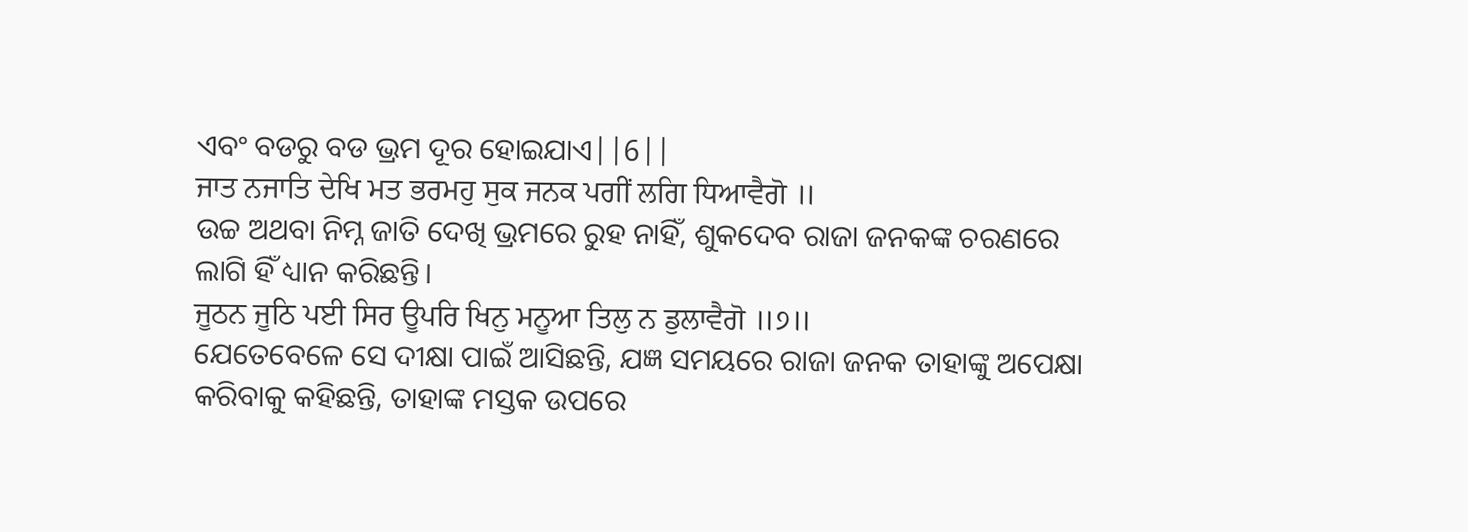ଏବଂ ବଡରୁ ବଡ ଭ୍ରମ ଦୂର ହୋଇଯାଏ||6||
ਜਾਤ ਨਜਾਤਿ ਦੇਖਿ ਮਤ ਭਰਮਹੁ ਸੁਕ ਜਨਕ ਪਗੀਂ ਲਗਿ ਧਿਆਵੈਗੋ ॥
ଉଚ୍ଚ ଅଥବା ନିମ୍ନ ଜାତି ଦେଖି ଭ୍ରମରେ ରୁହ ନାହିଁ, ଶୁକଦେବ ରାଜା ଜନକଙ୍କ ଚରଣରେ ଲାଗି ହିଁ ଧ୍ୟାନ କରିଛନ୍ତି।
ਜੂਠਨ ਜੂਠਿ ਪਈ ਸਿਰ ਊਪਰਿ ਖਿਨੁ ਮਨੂਆ ਤਿਲੁ ਨ ਡੁਲਾਵੈਗੋ ॥੭॥
ଯେତେବେଳେ ସେ ଦୀକ୍ଷା ପାଇଁ ଆସିଛନ୍ତି, ଯଜ୍ଞ ସମୟରେ ରାଜା ଜନକ ତାହାଙ୍କୁ ଅପେକ୍ଷା କରିବାକୁ କହିଛନ୍ତି, ତାହାଙ୍କ ମସ୍ତକ ଉପରେ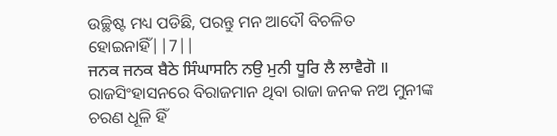ଉଚ୍ଛିଷ୍ଟ ମଧ୍ୟ ପଡିଛି, ପରନ୍ତୁ ମନ ଆଦୌ ବିଚଳିତ ହୋଇନାହିଁ||7||
ਜਨਕ ਜਨਕ ਬੈਠੇ ਸਿੰਘਾਸਨਿ ਨਉ ਮੁਨੀ ਧੂਰਿ ਲੈ ਲਾਵੈਗੋ ॥
ରାଜସିଂହାସନରେ ବିରାଜମାନ ଥିବା ରାଜା ଜନକ ନଅ ମୁନୀଙ୍କ ଚରଣ ଧୂଳି ହିଁ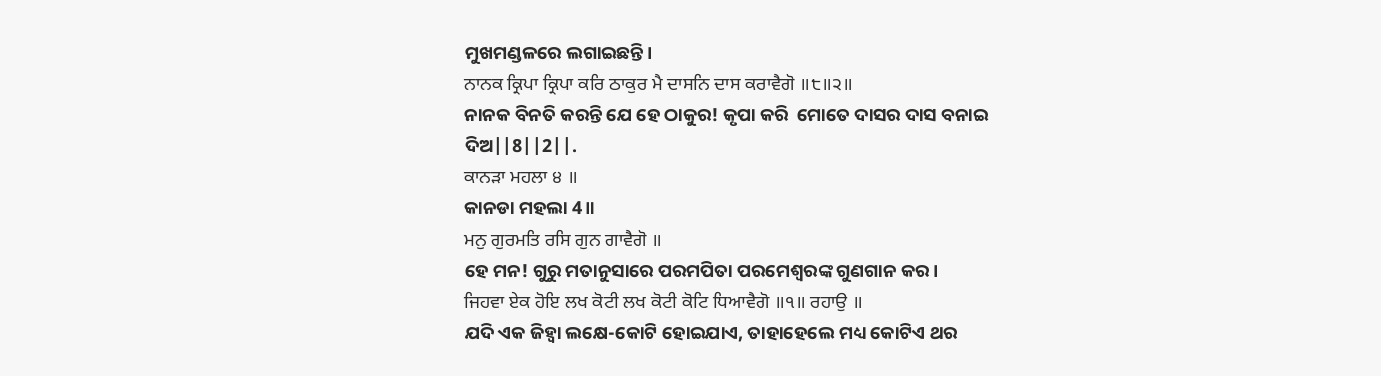ମୁଖମଣ୍ଡଳରେ ଲଗାଇଛନ୍ତି।
ਨਾਨਕ ਕ੍ਰਿਪਾ ਕ੍ਰਿਪਾ ਕਰਿ ਠਾਕੁਰ ਮੈ ਦਾਸਨਿ ਦਾਸ ਕਰਾਵੈਗੋ ॥੮॥੨॥
ନାନକ ବିନତି କରନ୍ତି ଯେ ହେ ଠାକୁର! କୃପା କରି  ମୋତେ ଦାସର ଦାସ ବନାଇ ଦିଅ||8||2||.
ਕਾਨੜਾ ਮਹਲਾ ੪ ॥
କାନଡା ମହଲା 4॥
ਮਨੁ ਗੁਰਮਤਿ ਰਸਿ ਗੁਨ ਗਾਵੈਗੋ ॥
ହେ ମନ! ଗୁରୁ ମତାନୁସାରେ ପରମପିତା ପରମେଶ୍ଵରଙ୍କ ଗୁଣଗାନ କର।
ਜਿਹਵਾ ਏਕ ਹੋਇ ਲਖ ਕੋਟੀ ਲਖ ਕੋਟੀ ਕੋਟਿ ਧਿਆਵੈਗੋ ॥੧॥ ਰਹਾਉ ॥
ଯଦି ଏକ ଜିହ୍ଵା ଲକ୍ଷେ-କୋଟି ହୋଇଯାଏ, ତାହାହେଲେ ମଧ୍ୟ କୋଟିଏ ଥର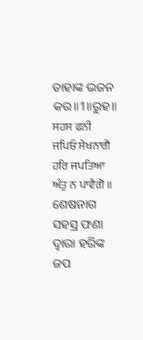ତାହାଙ୍କ ଭଜନ କର॥1॥ରୁହ॥
ਸਹਸ ਫਨੀ ਜਪਿਓ ਸੇਖਨਾਗੈ ਹਰਿ ਜਪਤਿਆ ਅੰਤੁ ਨ ਪਾਵੈਗੋ ॥
ଶେଷନାଗ ସହସ୍ର ଫଣା ଦ୍ଵାରା ହରିଙ୍କ ଜପ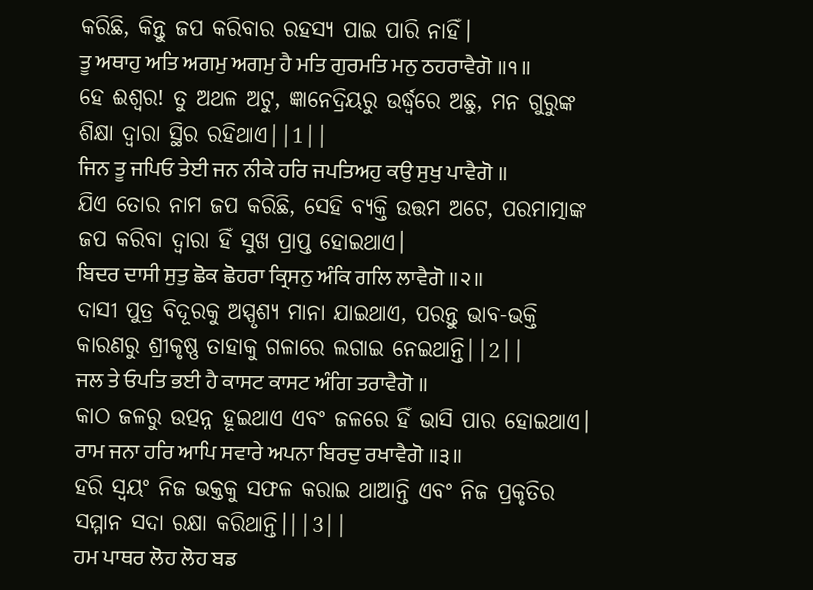କରିଛି, କିନ୍ତୁ ଜପ କରିବାର ରହସ୍ୟ ପାଇ ପାରି ନାହିଁ।
ਤੂ ਅਥਾਹੁ ਅਤਿ ਅਗਮੁ ਅਗਮੁ ਹੈ ਮਤਿ ਗੁਰਮਤਿ ਮਨੁ ਠਹਰਾਵੈਗੋ ॥੧॥
ହେ ଈଶ୍ଵର! ତୁ ଅଥଳ ଅଟୁ, ଜ୍ଞାନେଦ୍ରିୟରୁ ଉର୍ଦ୍ଧ୍ଵରେ ଅଛୁ, ମନ ଗୁରୁଙ୍କ ଶିକ୍ଷା ଦ୍ଵାରା ସ୍ଥିର ରହିଥାଏ||1||
ਜਿਨ ਤੂ ਜਪਿਓ ਤੇਈ ਜਨ ਨੀਕੇ ਹਰਿ ਜਪਤਿਅਹੁ ਕਉ ਸੁਖੁ ਪਾਵੈਗੋ ॥
ଯିଏ ତୋର ନାମ ଜପ କରିଛି, ସେହି ବ୍ୟକ୍ତି ଉତ୍ତମ ଅଟେ, ପରମାତ୍ମାଙ୍କ ଜପ କରିବା ଦ୍ଵାରା ହିଁ ସୁଖ ପ୍ରାପ୍ତ ହୋଇଥାଏ।
ਬਿਦਰ ਦਾਸੀ ਸੁਤੁ ਛੋਕ ਛੋਹਰਾ ਕ੍ਰਿਸਨੁ ਅੰਕਿ ਗਲਿ ਲਾਵੈਗੋ ॥੨॥
ଦାସୀ ପୁତ୍ର ବିଦୂରକୁ ଅସ୍ପୃଶ୍ୟ ମାନା ଯାଇଥାଏ, ପରନ୍ତୁ ଭାବ-ଭକ୍ତି କାରଣରୁ ଶ୍ରୀକୃଷ୍ଣ ତାହାକୁ ଗଳାରେ ଲଗାଇ ନେଇଥାନ୍ତି||2||
ਜਲ ਤੇ ਓਪਤਿ ਭਈ ਹੈ ਕਾਸਟ ਕਾਸਟ ਅੰਗਿ ਤਰਾਵੈਗੋ ॥
କାଠ ଜଳରୁ ଉତ୍ପନ୍ନ ହୂଇଥାଏ ଏବଂ ଜଳରେ ହିଁ ଭାସି ପାର ହୋଇଥାଏ।
ਰਾਮ ਜਨਾ ਹਰਿ ਆਪਿ ਸਵਾਰੇ ਅਪਨਾ ਬਿਰਦੁ ਰਖਾਵੈਗੋ ॥੩॥
ହରି ସ୍ଵୟଂ ନିଜ ଭକ୍ତକୁ ସଫଳ କରାଇ ଥାଆନ୍ତି ଏବଂ ନିଜ ପ୍ରକୃତିର ସମ୍ମାନ ସଦା ରକ୍ଷା କରିଥାନ୍ତି।||3||
ਹਮ ਪਾਥਰ ਲੋਹ ਲੋਹ ਬਡ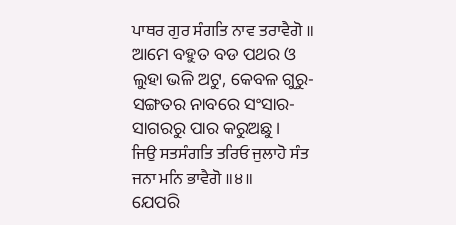ਪਾਥਰ ਗੁਰ ਸੰਗਤਿ ਨਾਵ ਤਰਾਵੈਗੋ ॥
ଆମେ ବହୁତ ବଡ ପଥର ଓ ଲୁହା ଭଳି ଅଟୁ, କେବଳ ଗୁରୁ-ସଙ୍ଗତର ନାବରେ ସଂସାର-ସାଗରରୁ ପାର କରୁଅଛୁ।
ਜਿਉ ਸਤਸੰਗਤਿ ਤਰਿਓ ਜੁਲਾਹੋ ਸੰਤ ਜਨਾ ਮਨਿ ਭਾਵੈਗੋ ॥੪॥
ଯେପରି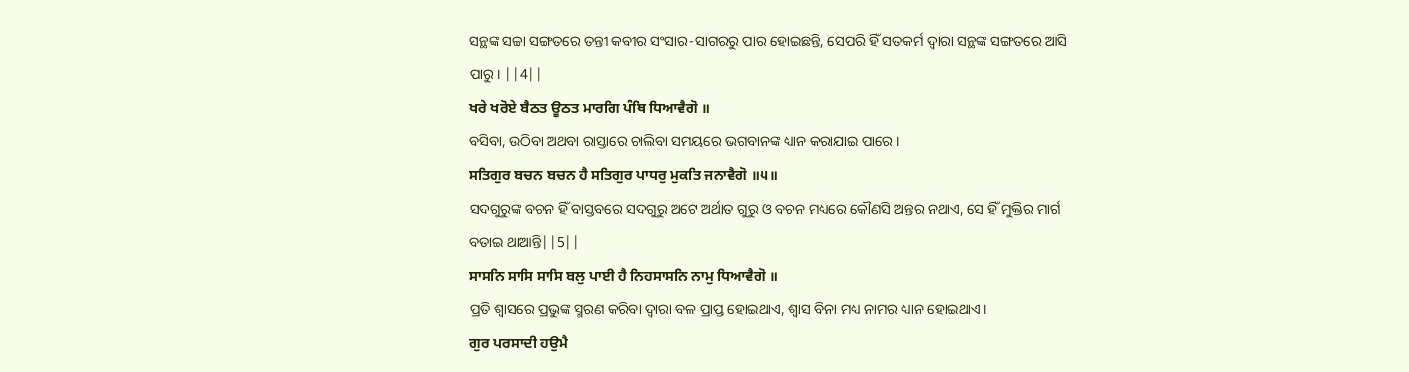ସନ୍ଥଙ୍କ ସଚ୍ଚା ସଙ୍ଗତରେ ତନ୍ତୀ କବୀର ସଂସାର-ସାଗରରୁ ପାର ହୋଇଛନ୍ତି, ସେପରି ହିଁ ସତକର୍ମ ଦ୍ଵାରା ସନ୍ଥଙ୍କ ସଙ୍ଗତରେ ଆସି ପାରୁ। ||4||
ਖਰੇ ਖਰੋਏ ਬੈਠਤ ਊਠਤ ਮਾਰਗਿ ਪੰਥਿ ਧਿਆਵੈਗੋ ॥
ବସିବା, ଉଠିବା ଅଥବା ରାସ୍ତାରେ ଚାଲିବା ସମୟରେ ଭଗବାନଙ୍କ ଧ୍ୟାନ କରାଯାଇ ପାରେ।
ਸਤਿਗੁਰ ਬਚਨ ਬਚਨ ਹੈ ਸਤਿਗੁਰ ਪਾਧਰੁ ਮੁਕਤਿ ਜਨਾਵੈਗੋ ॥੫॥
ସଦଗୁରୁଙ୍କ ବଚନ ହିଁ ବାସ୍ତବରେ ସଦଗୁରୁ ଅଟେ ଅର୍ଥାତ ଗୁରୁ ଓ ବଚନ ମଧ୍ୟରେ କୌଣସି ଅନ୍ତର ନଥାଏ, ସେ ହିଁ ମୁକ୍ତିର ମାର୍ଗ ବତାଇ ଥାଆନ୍ତି||5||
ਸਾਸਨਿ ਸਾਸਿ ਸਾਸਿ ਬਲੁ ਪਾਈ ਹੈ ਨਿਹਸਾਸਨਿ ਨਾਮੁ ਧਿਆਵੈਗੋ ॥
ପ୍ରତି ଶ୍ଵାସରେ ପ୍ରଭୁଙ୍କ ସ୍ମରଣ କରିବା ଦ୍ଵାରା ବଳ ପ୍ରାପ୍ତ ହୋଇଥାଏ, ଶ୍ଵାସ ବିନା ମଧ୍ୟ ନାମର ଧ୍ୟାନ ହୋଇଥାଏ।
ਗੁਰ ਪਰਸਾਦੀ ਹਉਮੈ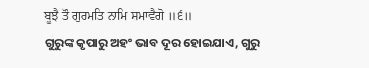ਬੂਝੈ ਤੌ ਗੁਰਮਤਿ ਨਾਮਿ ਸਮਾਵੈਗੋ ॥੬॥
ଗୁରୁଙ୍କ କୃପାରୁ ଅହଂ ଭାବ ଦୂର ହୋଇଯାଏ, ଗୁରୁ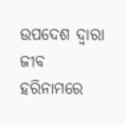ଉପଦେଶ ଦ୍ଵାରା ଜୀବ ହରିନାମରେ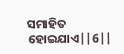ସମାହିତ ହୋଇଯାଏ||6||